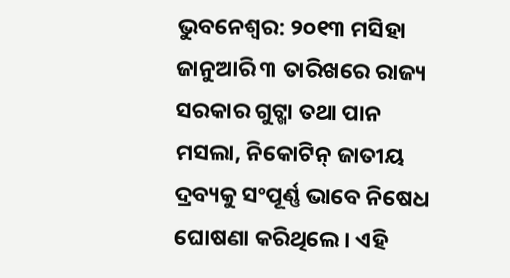ଭୁବନେଶ୍ୱର: ୨୦୧୩ ମସିହା ଜାନୁଆରି ୩ ତାରିଖରେ ରାଜ୍ୟ ସରକାର ଗୁଟ୍ଖା ତଥା ପାନ ମସଲା, ନିକୋଟିନ୍ ଜାତୀୟ ଦ୍ରବ୍ୟକୁ ସଂପୂର୍ଣ୍ଣ ଭାବେ ନିଷେଧ ଘୋଷଣା କରିଥିଲେ। ଏହି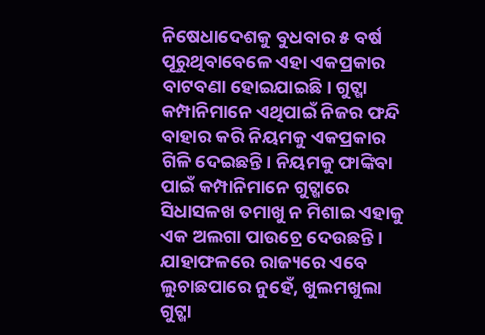ନିଷେଧାଦେଶକୁ ବୁଧବାର ୫ ବର୍ଷ ପୂରୁଥିବାବେଳେ ଏହା ଏକପ୍ରକାର ବାଟବଣା ହୋଇଯାଇଛି। ଗୁଟ୍ଖା କମ୍ପାନିମାନେ ଏଥିପାଇଁ ନିଜର ଫନ୍ଦି ବାହାର କରି ନିୟମକୁ ଏକପ୍ରକାର ଗିଳି ଦେଇଛନ୍ତି। ନିୟମକୁ ଫାଙ୍କିବା ପାଇଁ କମ୍ପାନିମାନେ ଗୁଟ୍ଖାରେ ସିଧାସଳଖ ତମାଖୁ ନ ମିଶାଇ ଏହାକୁ ଏକ ଅଲଗା ପାଉଚ୍ରେ ଦେଉଛନ୍ତି। ଯାହାଫଳରେ ରାଜ୍ୟରେ ଏବେ ଲୁଚାଛପାରେ ନୁହେଁ, ଖୁଲମଖୁଲା ଗୁଟ୍ଖା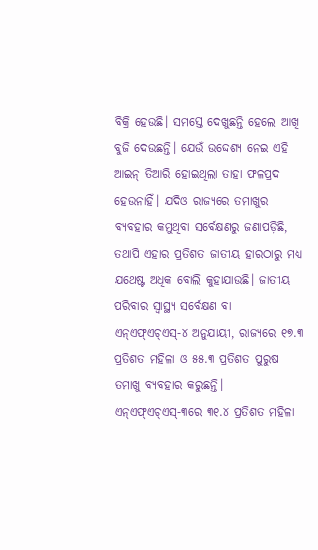ବିକ୍ରି ହେଉଛି। ସମସ୍ତେ ଦେଖୁଛନ୍ତି ହେଲେ ଆଖି ବୁଜି ଦେଉଛନ୍ତି। ଯେଉଁ ଉଦ୍ଦେଶ୍ୟ ନେଇ ଏହି ଆଇନ୍ ତିଆରି ହୋଇଥିଲା ତାହା ଫଳପ୍ରଦ ହେଉନାହିଁ। ଯଦିଓ ରାଜ୍ୟରେ ତମାଖୁର ବ୍ୟବହାର କମୁଥିବା ସର୍ବେକ୍ଷଣରୁ ଜଣାପଡ଼ିଛି, ତଥାପି ଏହାର ପ୍ରତିଶତ ଜାତୀୟ ହାରଠାରୁ ମଧ୍ୟ ଯଥେଷ୍ଟ ଅଧିକ ବୋଲି କୁହାଯାଉଛି। ଜାତୀୟ ପରିବାର ସ୍ୱାସ୍ଥ୍ୟ ସର୍ବେକ୍ଷଣ ବା ଏନ୍ଏଫ୍ଏଚ୍ଏସ୍-୪ ଅନୁଯାୟୀ, ରାଜ୍ୟରେ ୧୭.୩ ପ୍ରତିଶତ ମହିଳା ଓ ୫୫.୩ ପ୍ରତିଶତ ପୁରୁଷ ତମାଖୁ ବ୍ୟବହାର କରୁଛନ୍ତି। ଏନ୍ଏଫ୍ଏଚ୍ଏସ୍-୩ରେ ୩୧.୪ ପ୍ରତିଶତ ମହିଳା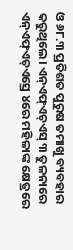ଓ ୬୮.୩ ପ୍ରତିଶତ ପୁରୁଷ ତମାଖୁ ବ୍ୟବହାର କରୁଥିଲେ। ଏନ୍ଏଫ୍ଏଚ୍ଏସ୍ ୩ ତୁଳନାରେ ଏନ୍ଏଫ୍ଏଚ୍ଏସ୍ରେ ୪ରେ ମହିଳାଙ୍କ କ୍ଷେତ୍ରରେ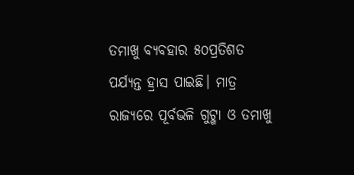ତମାଖୁ ବ୍ୟବହାର ୫୦ପ୍ରତିଶତ ପର୍ଯ୍ୟନ୍ତ ହ୍ରାସ ପାଇଛି। ମାତ୍ର ରାଜ୍ୟରେ ପୂର୍ବଭଳି ଗୁଟ୍ଖା ଓ ତମାଖୁ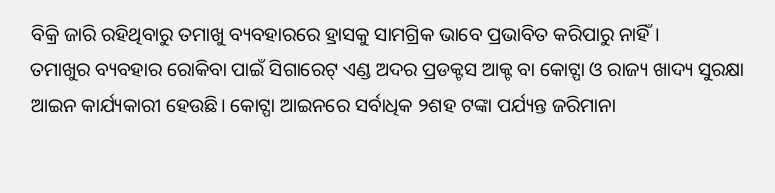ବିକ୍ରି ଜାରି ରହିଥିବାରୁ ତମାଖୁ ବ୍ୟବହାରରେ ହ୍ରାସକୁ ସାମଗ୍ରିକ ଭାବେ ପ୍ରଭାବିତ କରିପାରୁ ନାହିଁ।
ତମାଖୁର ବ୍ୟବହାର ରୋକିବା ପାଇଁ ସିଗାରେଟ୍ ଏଣ୍ଡ ଅଦର ପ୍ରଡକ୍ଟସ ଆକ୍ଟ ବା କୋଟ୍ପା ଓ ରାଜ୍ୟ ଖାଦ୍ୟ ସୁରକ୍ଷା ଆଇନ କାର୍ଯ୍ୟକାରୀ ହେଉଛି। କୋଟ୍ପା ଆଇନରେ ସର୍ବାଧିକ ୨ଶହ ଟଙ୍କା ପର୍ଯ୍ୟନ୍ତ ଜରିମାନା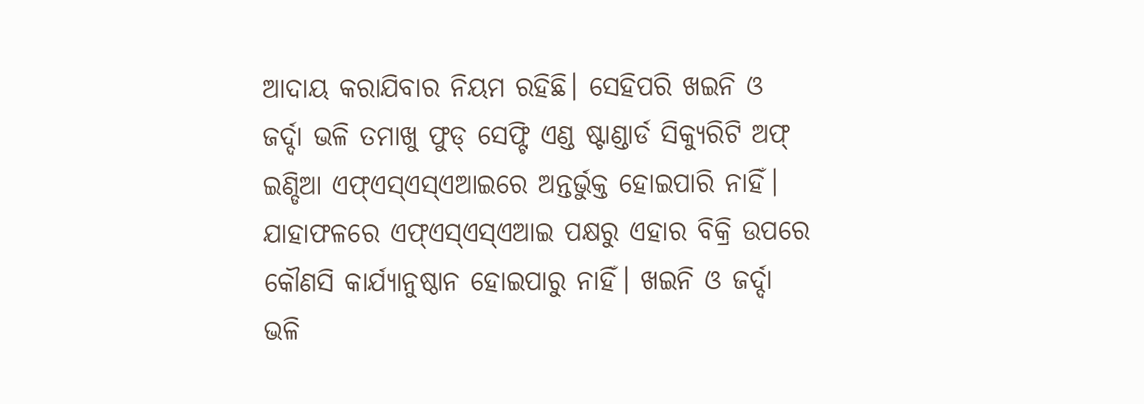ଆଦାୟ କରାଯିବାର ନିୟମ ରହିଛି। ସେହିପରି ଖଇନି ଓ ଜର୍ଦ୍ଦା ଭଳି ତମାଖୁ ଫୁଡ୍ ସେଫ୍ଟି ଏଣ୍ଡ ଷ୍ଟାଣ୍ଡାର୍ଡ ସିକ୍ୟୁରିଟି ଅଫ୍ ଇଣ୍ଡିଆ ଏଫ୍ଏସ୍ଏସ୍ଏଆଇରେ ଅନ୍ତର୍ଭୁକ୍ତ ହୋଇପାରି ନାହିଁ। ଯାହାଫଳରେ ଏଫ୍ଏସ୍ଏସ୍ଏଆଇ ପକ୍ଷରୁ ଏହାର ବିକ୍ରି ଉପରେ କୌଣସି କାର୍ଯ୍ୟାନୁଷ୍ଠାନ ହୋଇପାରୁ ନାହିଁ। ଖଇନି ଓ ଜର୍ଦ୍ଦା ଭଳି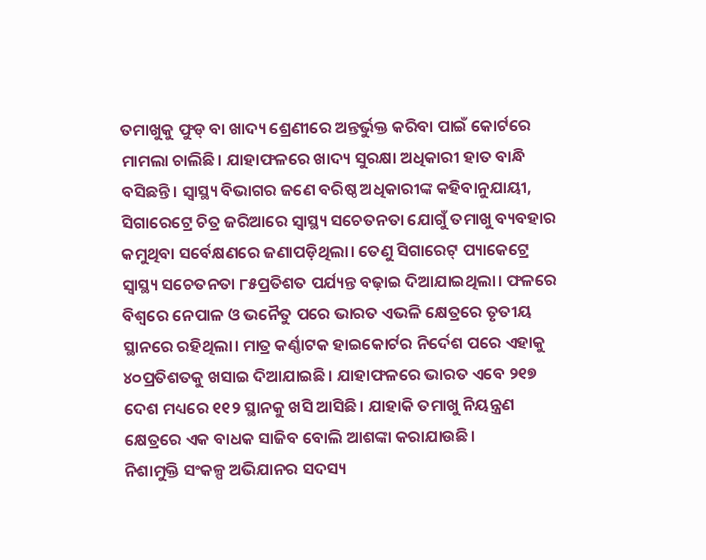ତମାଖୁକୁ ଫୁଡ୍ ବା ଖାଦ୍ୟ ଶ୍ରେଣୀରେ ଅନ୍ତର୍ଭୁକ୍ତ କରିବା ପାଇଁ କୋର୍ଟରେ ମାମଲା ଚାଲିଛି। ଯାହାଫଳରେ ଖାଦ୍ୟ ସୁରକ୍ଷା ଅଧିକାରୀ ହାତ ବାନ୍ଧି ବସିଛନ୍ତି। ସ୍ୱାସ୍ଥ୍ୟ ବିଭାଗର ଜଣେ ବରିଷ୍ଠ ଅଧିକାରୀଙ୍କ କହିବାନୁଯାୟୀ, ସିଗାରେଟ୍ରେ ଚିତ୍ର ଜରିଆରେ ସ୍ୱାସ୍ଥ୍ୟ ସଚେତନତା ଯୋଗୁଁ ତମାଖୁ ବ୍ୟବହାର କମୁଥିବା ସର୍ବେକ୍ଷଣରେ ଜଣାପଡ଼ିଥିଲା। ତେଣୁ ସିଗାରେଟ୍ ପ୍ୟାକେଟ୍ରେ ସ୍ୱାସ୍ଥ୍ୟ ସଚେତନତା ୮୫ପ୍ରତିଶତ ପର୍ଯ୍ୟନ୍ତ ବଢ଼ାଇ ଦିଆଯାଇଥିଲା। ଫଳରେ ବିଶ୍ୱରେ ନେପାଳ ଓ ଭନୈତୁ ପରେ ଭାରତ ଏଭଳି କ୍ଷେତ୍ରରେ ତୃତୀୟ ସ୍ଥାନରେ ରହିଥିଲା। ମାତ୍ର କର୍ଣ୍ଣାଟକ ହାଇକୋର୍ଟର ନିର୍ଦେଶ ପରେ ଏହାକୁ ୪୦ପ୍ରତିଶତକୁ ଖସାଇ ଦିଆଯାଇଛି। ଯାହାଫଳରେ ଭାରତ ଏବେ ୨୧୭ ଦେଶ ମଧ୍ୟରେ ୧୧୨ ସ୍ଥାନକୁ ଖସି ଆସିଛି। ଯାହାକି ତମାଖୁ ନିୟନ୍ତ୍ରଣ କ୍ଷେତ୍ରରେ ଏକ ବାଧକ ସାଜିବ ବୋଲି ଆଶଙ୍କା କରାଯାଉଛି।
ନିଶାମୁକ୍ତି ସଂକଳ୍ପ ଅଭିଯାନର ସଦସ୍ୟ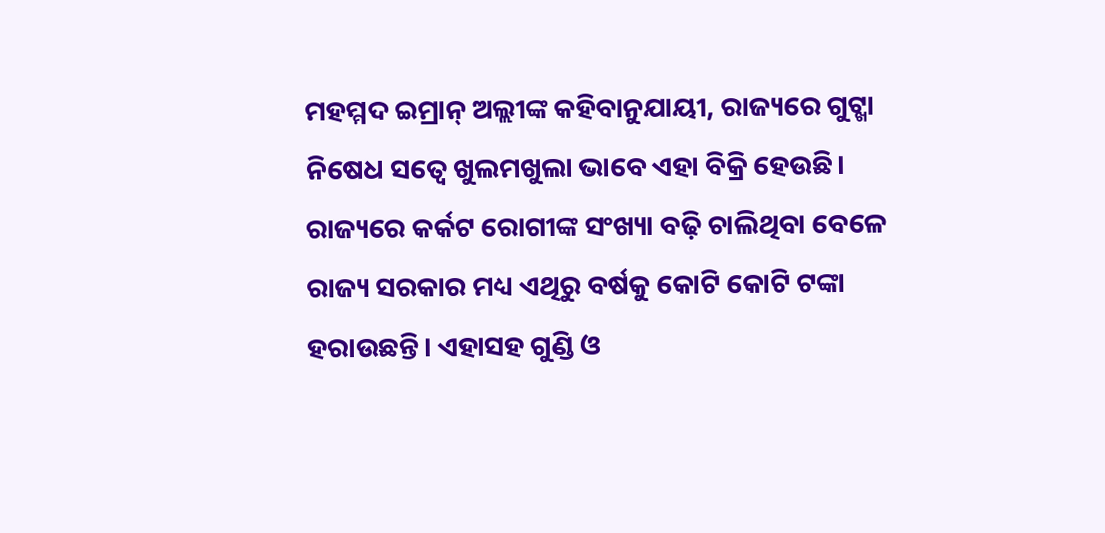ମହମ୍ମଦ ଇମ୍ରାନ୍ ଅଲ୍ଲୀଙ୍କ କହିବାନୁଯାୟୀ, ରାଜ୍ୟରେ ଗୁଟ୍ଖା ନିଷେଧ ସତ୍ୱେ ଖୁଲମଖୁଲା ଭାବେ ଏହା ବିକ୍ରି ହେଉଛି। ରାଜ୍ୟରେ କର୍କଟ ରୋଗୀଙ୍କ ସଂଖ୍ୟା ବଢ଼ି ଚାଲିଥିବା ବେଳେ ରାଜ୍ୟ ସରକାର ମଧ୍ୟ ଏଥିରୁ ବର୍ଷକୁ କୋଟି କୋଟି ଟଙ୍କା ହରାଉଛନ୍ତି। ଏହାସହ ଗୁଣ୍ଡି ଓ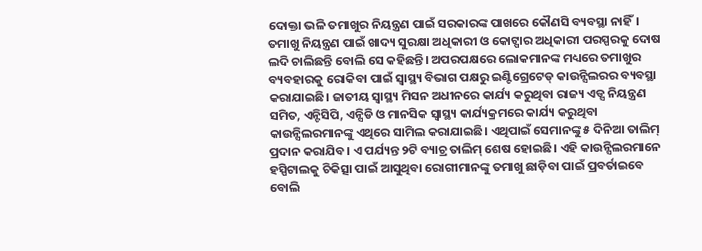ଦୋକ୍ତା ଭଳି ତମାଖୁର ନିୟନ୍ତ୍ରଣ ପାଇଁ ସରକାରଙ୍କ ପାଖରେ କୌଣସି ବ୍ୟବସ୍ଥା ନାହିଁ। ତମାଖୁ ନିୟନ୍ତ୍ରଣ ପାଇଁ ଖାଦ୍ୟ ସୁରକ୍ଷା ଅଧିକାରୀ ଓ କୋଟ୍ପାର ଅଧିକାରୀ ପରସ୍ପରକୁ ଦୋଷ ଲଦି ଚାଲିଛନ୍ତି ବୋଲି ସେ କହିଛନ୍ତି। ଅପରପକ୍ଷରେ ଲୋକମାନଙ୍କ ମଧ୍ୟରେ ତମାଖୁର ବ୍ୟବହାରକୁ ରୋକିବା ପାଇଁ ସ୍ୱାସ୍ଥ୍ୟ ବିଭାଗ ପକ୍ଷରୁ ଇଣ୍ଟିଗ୍ରେଟେଡ୍ କାଉନ୍ସିଲରର ବ୍ୟବସ୍ଥା କରାଯାଇଛି। ଜାତୀୟ ସ୍ୱାସ୍ଥ୍ୟ ମିସନ ଅଧୀନରେ କାର୍ଯ୍ୟ କରୁଥିବା ରାଜ୍ୟ ଏଡ୍ସ ନିୟନ୍ତ୍ରଣ ସମିତ, ଏନ୍ଟିସିପି, ଏନ୍ସିଡି ଓ ମାନସିକ ସ୍ୱାସ୍ଥ୍ୟ କାର୍ଯ୍ୟକ୍ରମରେ କାର୍ଯ୍ୟ କରୁଥିବା କାଉନ୍ସିଲରମାନଙ୍କୁ ଏଥିରେ ସାମିଲ କରାଯାଇଛି। ଏଥିପାଇଁ ସେମାନଙ୍କୁ ୫ ଦିନିଆ ତାଲିମ୍ ପ୍ରଦାନ କରାଯିବ। ଏ ପର୍ଯ୍ୟନ୍ତ ୨ଟି ବ୍ୟାଚ୍ର ତାଲିମ୍ ଶେଷ ହୋଇଛି। ଏହି କାଉନ୍ସିଲରମାନେ ହସ୍ପିଟାଲକୁ ଚିକିତ୍ସା ପାଇଁ ଆସୁଥିବା ରୋଗୀମାନଙ୍କୁ ତମାଖୁ ଛାଡ଼ିବା ପାଇଁ ପ୍ରବର୍ତାଇବେ ବୋଲି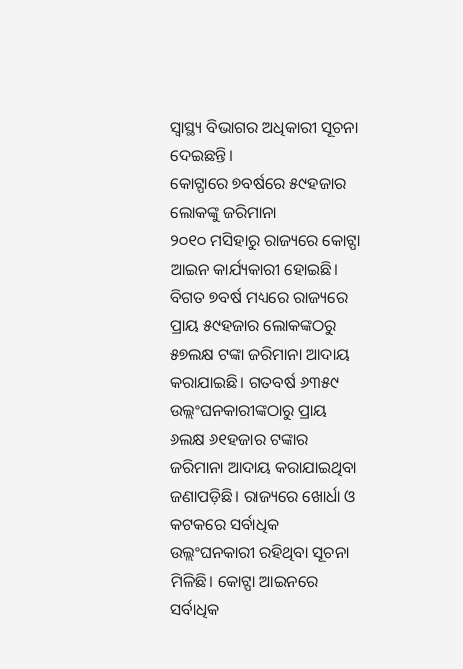ସ୍ୱାସ୍ଥ୍ୟ ବିଭାଗର ଅଧିକାରୀ ସୂଚନା ଦେଇଛନ୍ତି।
କୋଟ୍ପାରେ ୭ବର୍ଷରେ ୫୯ହଜାର ଲୋକଙ୍କୁ ଜରିମାନା
୨୦୧୦ ମସିହାରୁ ରାଜ୍ୟରେ କୋଟ୍ପା ଆଇନ କାର୍ଯ୍ୟକାରୀ ହୋଇଛି। ବିଗତ ୭ବର୍ଷ ମଧ୍ୟରେ ରାଜ୍ୟରେ ପ୍ରାୟ ୫୯ହଜାର ଲୋକଙ୍କଠରୁ ୫୭ଲକ୍ଷ ଟଙ୍କା ଜରିମାନା ଆଦାୟ କରାଯାଇଛି। ଗତବର୍ଷ ୬୩୫୯ ଉଲ୍ଲଂଘନକାରୀଙ୍କଠାରୁ ପ୍ରାୟ ୬ଲକ୍ଷ ୬୧ହଜାର ଟଙ୍କାର ଜରିମାନା ଆଦାୟ କରାଯାଇଥିବା ଜଣାପଡ଼ିଛି। ରାଜ୍ୟରେ ଖୋର୍ଧା ଓ କଟକରେ ସର୍ବାଧିକ ଉଲ୍ଲଂଘନକାରୀ ରହିଥିବା ସୂଚନା ମିଳିଛି। କୋଟ୍ପା ଆଇନରେ ସର୍ବାଧିକ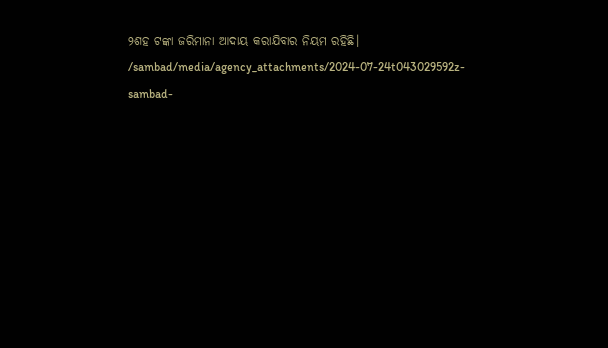୨ଶହ ଟଙ୍କା ଜରିମାନା ଆଦାୟ କରାଯିବାର ନିୟମ ରହିଛି।
/sambad/media/agency_attachments/2024-07-24t043029592z-sambad-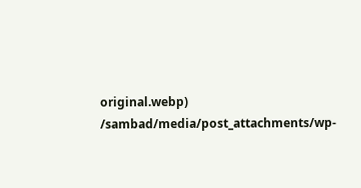original.webp)
/sambad/media/post_attachments/wp-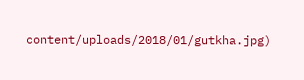content/uploads/2018/01/gutkha.jpg)